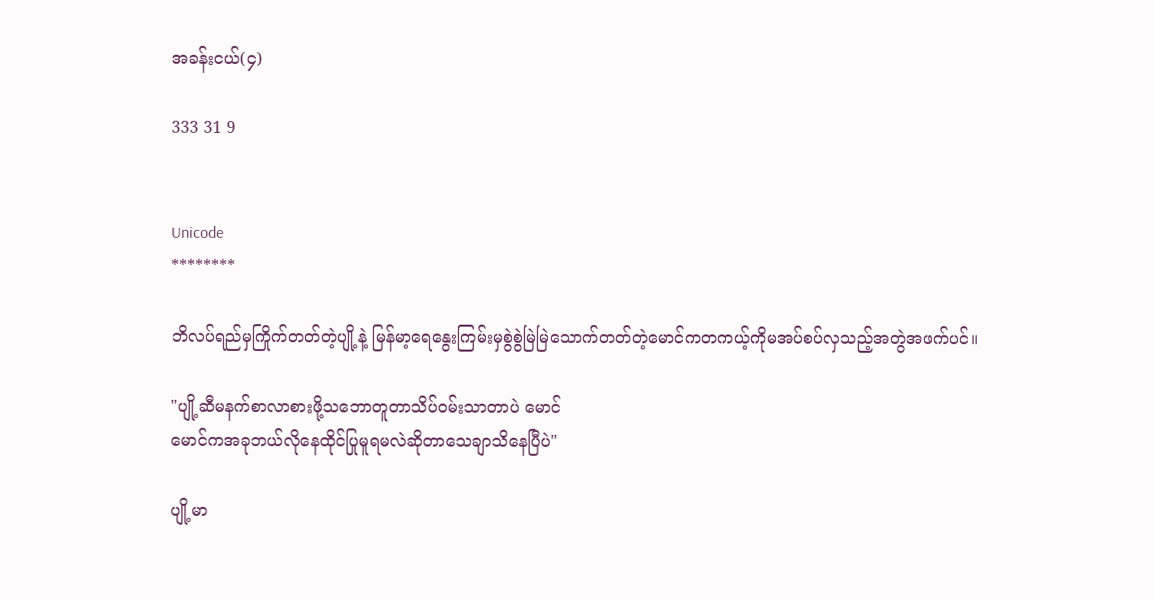အခန်းငယ်(၄)

333 31 9


Unicode
********

ဘိလပ်ရည်မှကြိုက်တတ်တဲ့ပျို့နဲ့ မြန်မာ့ရေနွေးကြမ်းမှစွဲစွဲမြဲမြဲသောက်တတ်တဲ့မောင်ကတကယ့်ကိုမအပ်စပ်လှသည့်အတွဲအဖက်ပင်။

"ပျို့ဆီမနက်စာလာစားဖို့သဘောတူတာသိပ်ဝမ်းသာတာပဲ မောင်
မောင်ကအခုဘယ်လိုနေထိုင်ပြုမူရမလဲဆိုတာသေချာသိနေပြီပဲ"

ပျို့မာ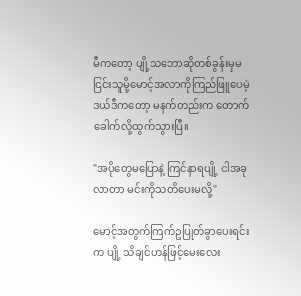မီကတော့ ပျို့သဘောဆိုတစ်ခွန်းမှမငြင်းသူမို့မောင့်အလာကိုကြည်ဖြူပေမဲ့ ဒယ်ဒီကတော့ မနက်တည်းက တောက်ခေါက်လို့ထွက်သွားပြီ။

"အပိုတွေမပြောနဲ့ ကြင်နာရပျို့ ငါအခုလာတာ မင်းကိုသတိပေးမလို့"

မောင့်အတွက်ကြက်ဥပြုတ်ခွာပေးရင်းက ပျို့ သိချင်ဟန်ဖြင့်မေးလေး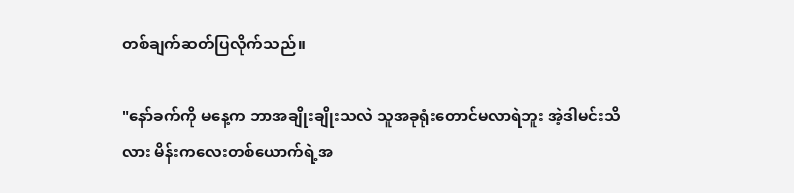တစ်ချက်ဆတ်ပြလိုက်သည်။

"နော်ခက်ကို မနေ့က ဘာအချိုးချိုးသလဲ သူအခုရုံးတောင်မလာရဲဘူး အဲ့ဒါမင်းသိလား မိန်းကလေးတစ်ယောက်ရဲ့အ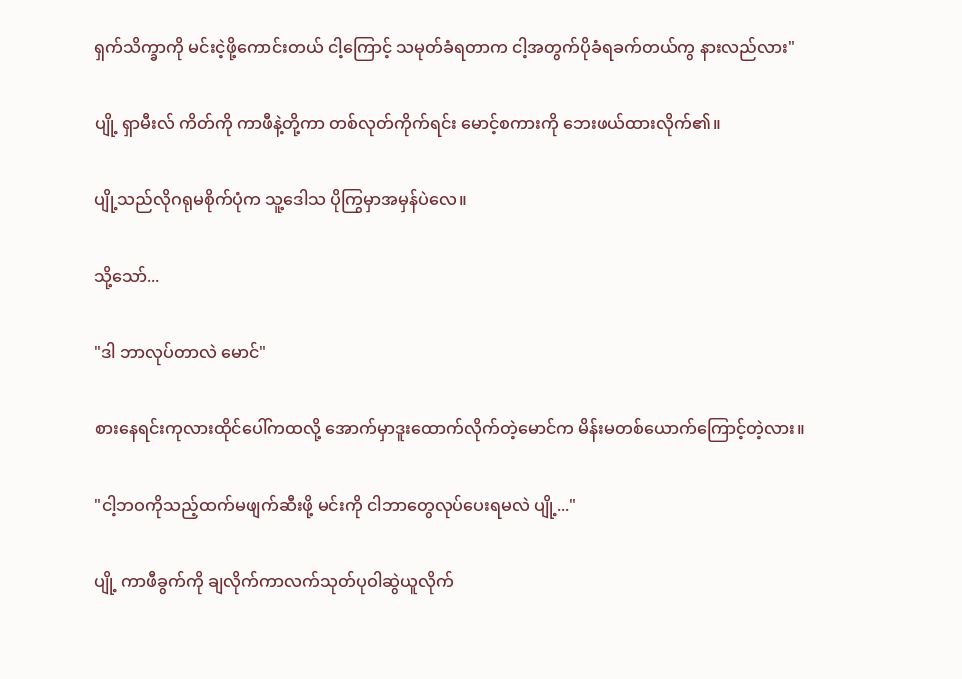ရှက်သိက္ခာကို မင်းငဲ့ဖို့ကောင်းတယ် ငါ့ကြောင့် သမုတ်ခံရတာက ငါ့အတွက်ပိုခံရခက်တယ်ကွ နားလည်လား"

ပျို့ ရှာမီးလ် ကိတ်ကို ကာဖီနဲ့တို့ကာ တစ်လုတ်ကိုက်ရင်း မောင့်စကားကို ဘေးဖယ်ထားလိုက်၏။

ပျို့သည်လိုဂရုမစိုက်ပုံက သူ့ဒေါသ ပိုကြွမှာအမှန်ပဲလေ။

သို့သော်...

"ဒါ ဘာလုပ်တာလဲ မောင်"

စားနေရင်းကုလားထိုင်‌ပေါ်ကထလို့ အောက်မှာဒူးထောက်လိုက်တဲ့မောင်က မိန်းမတစ်ယောက်ကြောင့်တဲ့လား။

"ငါ့ဘဝကိုသည့်ထက်မဖျက်ဆီးဖို့ မင်းကို ငါဘာတွေလုပ်ပေးရမလဲ ပျို့..."

ပျို့ ကာဖီခွက်ကို ချလိုက်ကာလက်သုတ်ပုဝါဆွဲယူလိုက်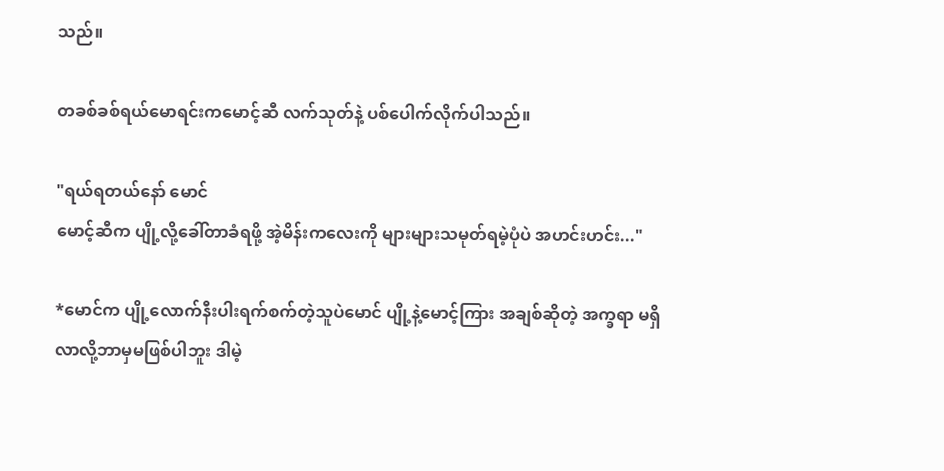သည်။

တခစ်ခစ်ရယ်မောရင်းကမောင့်ဆီ လက်သုတ်နဲ့ ပစ်ပေါက်လိုက်ပါသည်။

"ရယ်ရတယ်နော် မောင်
မောင့်ဆီက ပျို့လို့ခေါ်တာခံရဖို့ အဲ့မိန်းကလေးကို များများသမုတ်ရမဲ့ပုံပဲ အဟင်းဟင်း..."

*မောင်က ပျို့လောက်နီးပါးရက်စက်တဲ့သူပဲမောင် ပျို့နဲ့မောင့်ကြား အချစ်ဆိုတဲ့ အက္ခရာ မရှိလာလို့ဘာမှမဖြစ်ပါဘူး ဒါမဲ့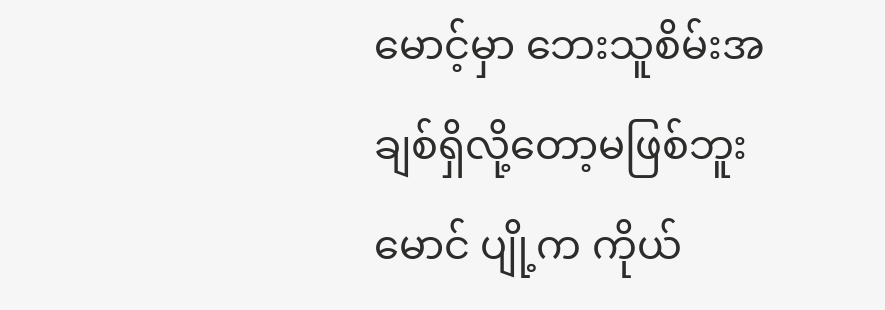မောင့်မှာ ဘေးသူစိမ်းအချစ်ရှိလို့တော့မဖြစ်ဘူး မောင် ပျို့က ကိုယ်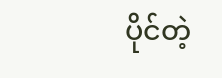ပိုင်တဲ့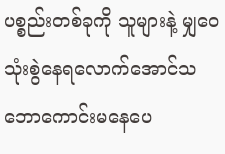ပစ္စည်းတစ်ခုကို သူများနဲ့ မျှဝေသုံးစွဲနေရလောက်အောင်သဘောကောင်းမနေပေ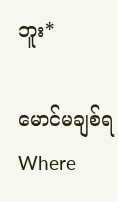ဘူး*

မောင်မချစ်ရWhere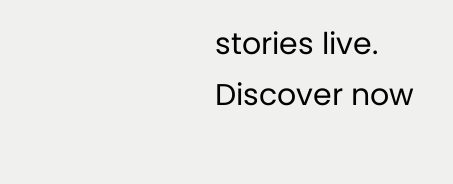stories live. Discover now